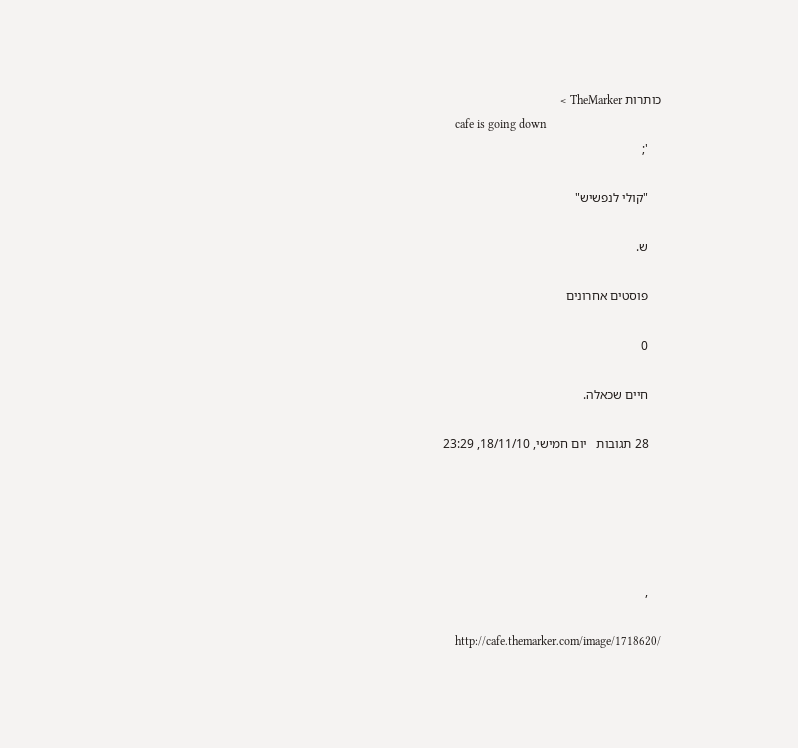כותרות TheMarker >
    cafe is going down
    ';

    "קולי לנפשיש"

    ש.

    פוסטים אחרונים

    0

    חיים שכאלה.

    28 תגובות   יום חמישי, 18/11/10, 23:29





    ,

    http://cafe.themarker.com/image/1718620/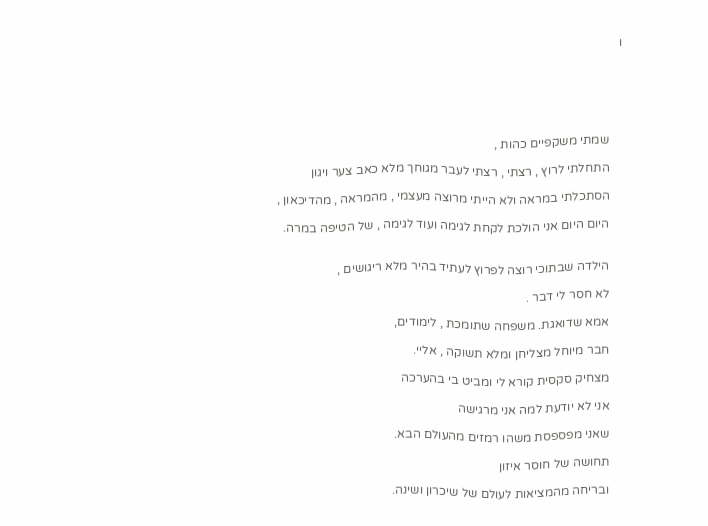ו






    שמתי משקפיים כהות ,

    התחלתי לרוץ , רצתי , רצתי לעבר מגוחך מלא כאב צער ויגון

    הסתכלתי במראה ולא הייתי מרוצה מעצמי , מהמראה , מהדיכאון ,

    היום היום אני הולכת לקחת לגימה ועוד לגימה , של הטיפה במרה.


    הילדה שבתוכי רוצה לפרוץ לעתיד בהיר מלא ריגושים ,

    לא חסר לי דבר .

    אמא שדואגת. משפחה שתומכת , לימודים,

    חבר מיוחל מצליחן ומלא תשוקה , אליי.

    מצחיק סקסית קורא לי ומביט בי בהערכה

    אני לא יודעת למה אני מרגישה

    שאני מפספסת משהו רמזים מהעולם הבא.

    תחושה של חוסר איזון

    ובריחה מהמציאות לעולם של שיכרון ושינה.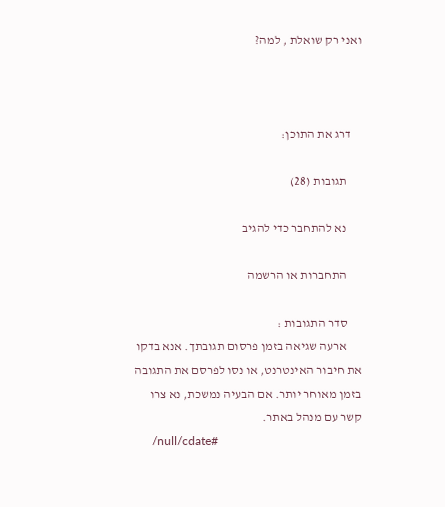ואני רק שואלת , למה?



    דרג את התוכן:

      תגובות (28)

      נא להתחבר כדי להגיב

      התחברות או הרשמה

      סדר התגובות :
      ארעה שגיאה בזמן פרסום תגובתך. אנא בדקו את חיבור האינטרנט, או נסו לפרסם את התגובה בזמן מאוחר יותר. אם הבעיה נמשכת, נא צרו קשר עם מנהל באתר.
      /null/cdate#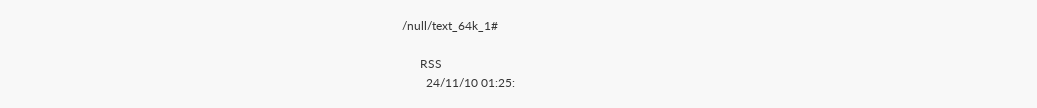/null/text_64k_1#

      RSS
        24/11/10 01:25: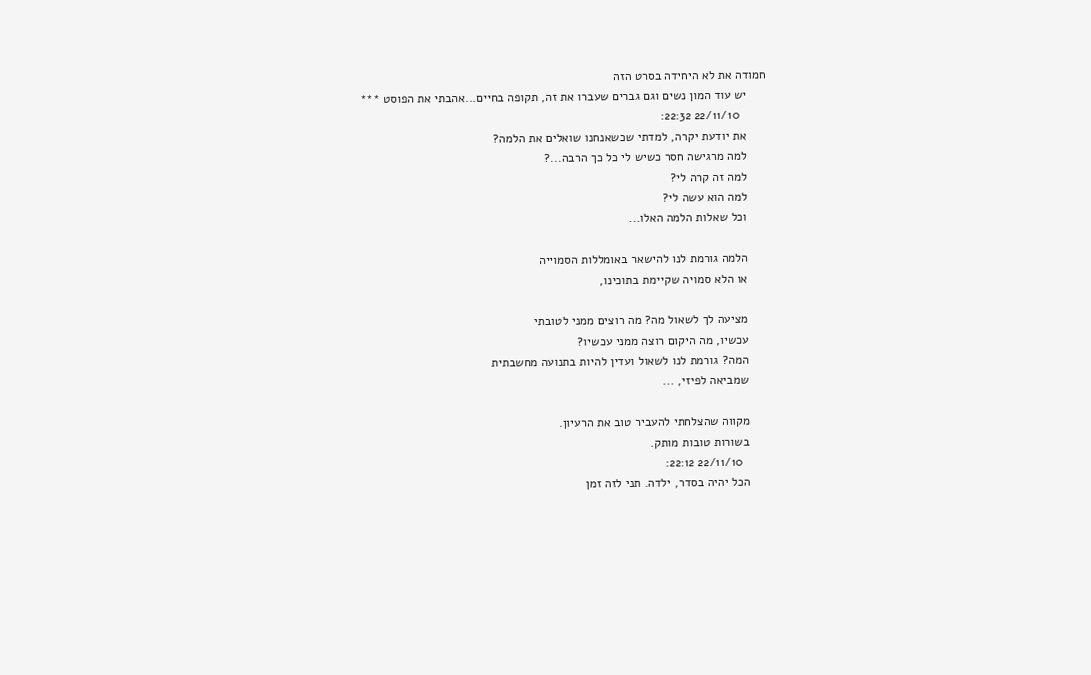חמודה את לא היחידה בסרט הזה
      יש עוד המון נשים וגם גברים שעברו את זה, תקופה בחיים...אהבתי את הפוסט ***
        22/11/10 22:32:
      את יודעת יקרה, למדתי שכשאנחנו שואלים את הלמה?
      למה מרגישה חסר כשיש לי כל כך הרבה...?
      למה זה קרה לי?
      למה הוא עשה לי?
      וכל שאלות הלמה האלו...

      הלמה גורמת לנו להישאר באומללות הסמוייה
      או הלא סמויה שקיימת בתוכינו,

      מציעה לך לשאול מה? מה רוצים ממני לטובתי
      עכשיו, מה היקום רוצה ממני עכשיו?
      המה? גורמת לנו לשאול ועדין להיות בתנועה מחשבתית
      שמביאה לפיזי, ...

      מקווה שהצלחתי להעביר טוב את הרעיון.
      בשורות טובות מותק.
        22/11/10 22:12:
      הכל יהיה בסדר, ילדה. תני לזה זמן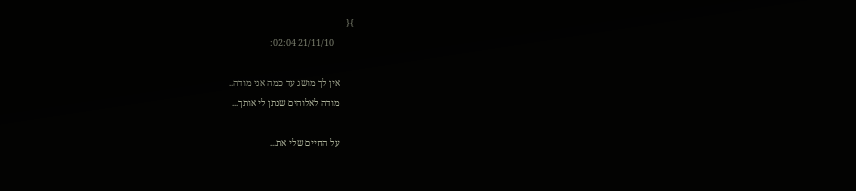}{
        21/11/10 02:04:

      אין לך מושג עד כמה אני מודה..
      מודה לאלוהים שנתן לי אותך...

      על החיים שלי את...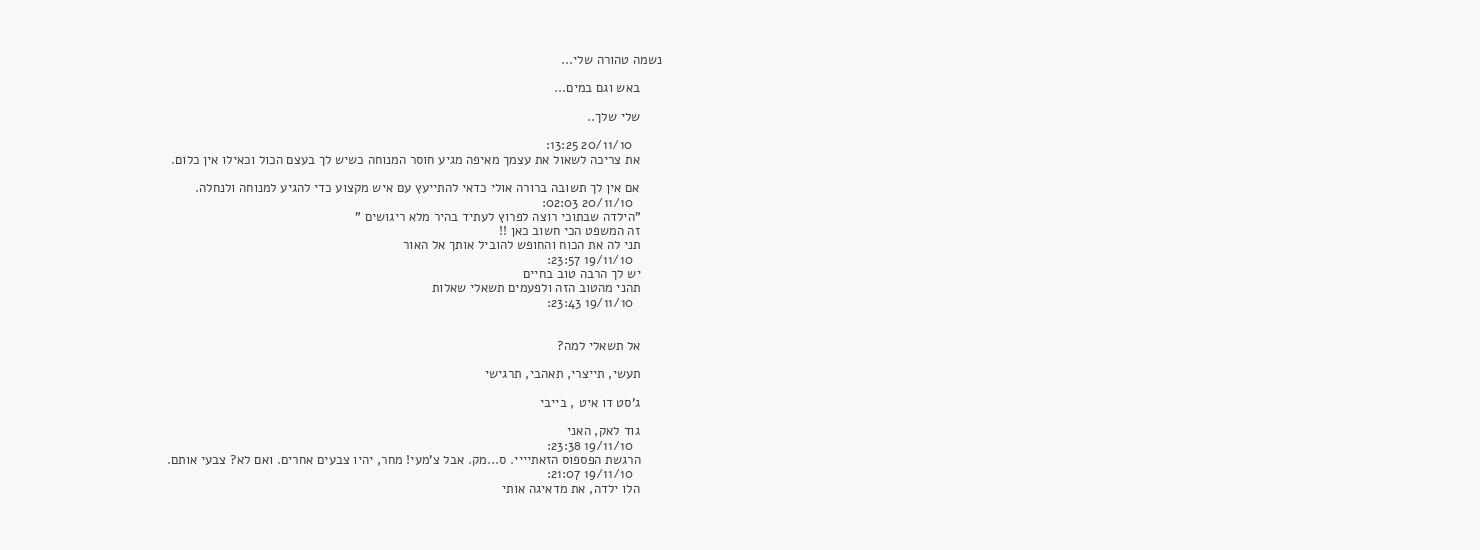נשמה טהורה שלי...

      באש וגם במים...

      שלי שלך..

        20/11/10 13:25:
      את צריכה לשאול את עצמך מאיפה מגיע חוסר המנוחה כשיש לך בעצם הכול וכאילו אין כלום.

      אם אין לך תשובה ברורה אולי כדאי להתייעץ עם איש מקצוע כדי להגיע למנוחה ולנחלה.
        20/11/10 02:03:
      "הילדה שבתוכי רוצה לפרוץ לעתיד בהיר מלא ריגושים "
      זה המשפט הכי חשוב כאן !!
      תני לה את הכוח והחופש להוביל אותך אל האור
        19/11/10 23:57:
      יש לך הרבה טוב בחיים
      תהני מהטוב הזה ולפעמים תשאלי שאלות
        19/11/10 23:43:


      אל תשאלי למה?

      תעשי, תייצרי, תאהבי, תרגישי

      ג'סט דו איט , בייבי

      גוד לאק, האני
        19/11/10 23:38:
      הרגשת הפספוס הזאתיייי. ס...מק. אבל צ'מעי! מחר, יהיו צבעים אחרים. ואם לא? צבעי אותם.
        19/11/10 21:07:
      הלו ילדה, את מדאיגה אותי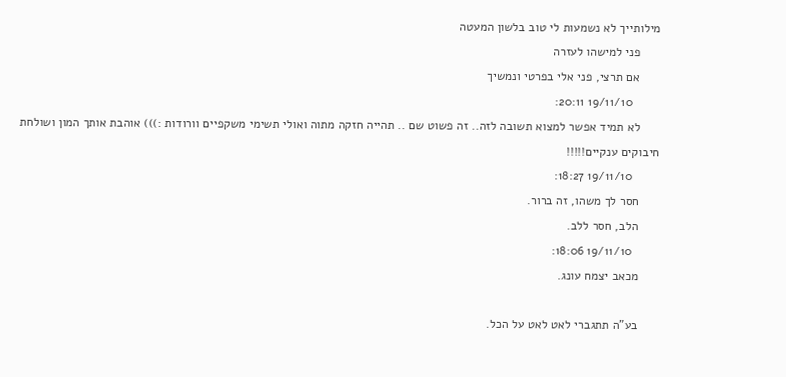מילותייך לא נשמעות לי טוב בלשון המעטה
      פני למישהו לעזרה
      אם תרצי, פני אלי בפרטי ונמשיך
        19/11/10 20:11:
      לא תמיד אפשר למצוא תשובה לזה.. זה פשוט שם .. תהייה חזקה מתוה ואולי תשימי משקפיים וורודות :))) אוהבת אותך המון ושולחת חיבוקים ענקיים!!!!!
        19/11/10 18:27:
      חסר לך משהו, זה ברור.
      הלב, חסר ללב.
        19/11/10 18:06:
      מכאב יצמח עונג.

      בע"ה תתגברי לאט לאט על הכל.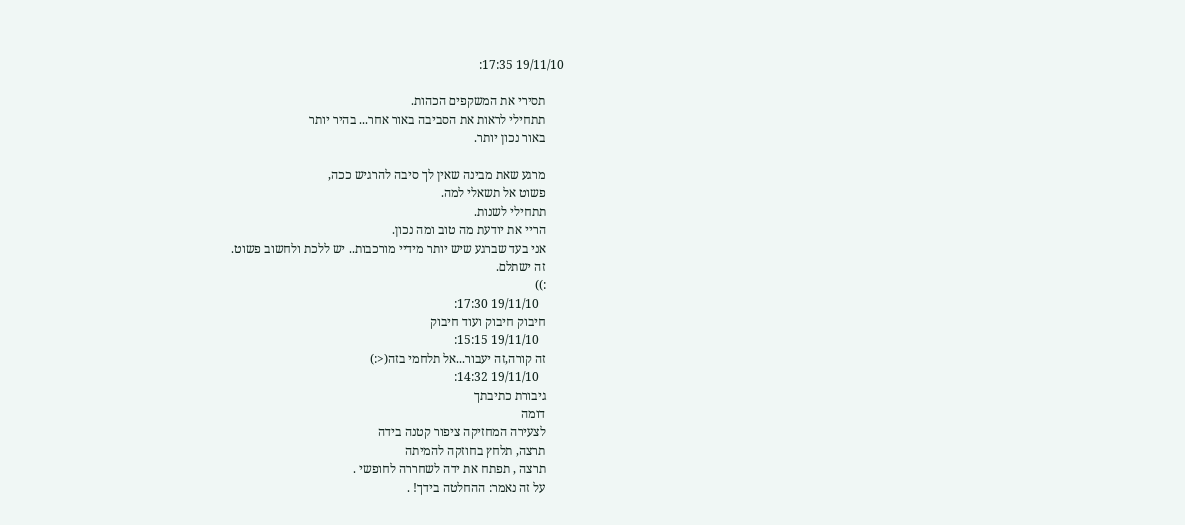19/11/10 17:35:

      תסירי את המשקפים הכהות.
      תתחילי לראות את הסביבה באור אחר... בהיר יותר
      באור נכון יותר.

      מרגע שאת מבינה שאין לך סיבה להרגיש ככה,
      פשוט אל תשאלי למה.
      תתחילי לשנות.
      הריי את יודעת מה טוב ומה נכון.
      אני בעד שברגע שיש יותר מידיי מורכבות.. יש ללכת ולחשוב פשוט.
      זה ישתלם.
      :))
        19/11/10 17:30:
      חיבוק חיבוק ועוד חיבוק
        19/11/10 15:15:
      זה קורה,זה יעבור...אל תלחמי בזה(<:)
        19/11/10 14:32:
      גיבורת כתיבתך
      דומה
      לצעירה המחזיקה ציפור קטנה בידה
      תרצה, תלחץ בחוזקה להמיתה
      תרצה , תפתח את ידה לשחררה לחופשי .
      על זה נאמר: ההחלטה בידך! .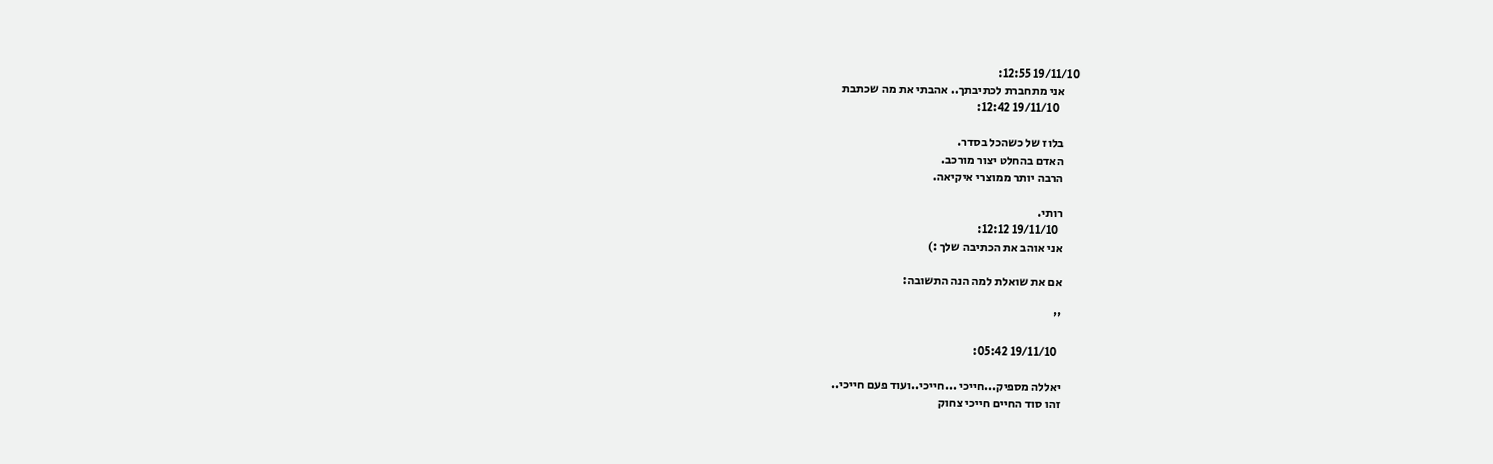19/11/10 12:55:
      אני מתחברת לכתיבתך.. אהבתי את מה שכתבת
        19/11/10 12:42:

      בלוז של כשהכל בסדר.
      האדם בהחלט יצור מורכב.
      הרבה יותר ממוצרי איקיאה.

      רותי.
        19/11/10 12:12:
      אני אוהב את הכתיבה שלך :)

      אם את שואלת למה הנה התשובה:

      ''

        19/11/10 05:42:

      יאללה מספיק...חייכי ...חייכי..ועוד פעם חייכי..
      זהו סוד החיים חייכי צחוק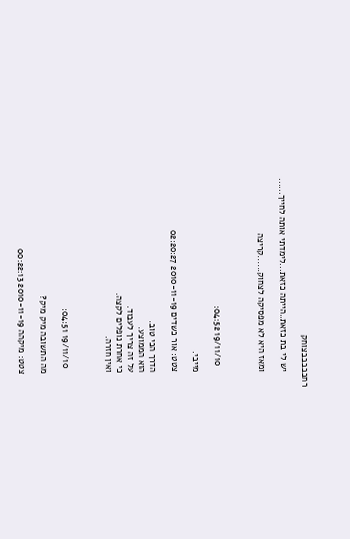רחבבבבבצוחק

      יש לי בת כזאת..הייתה כזאת...לימדתי אותה לחייך......

      ומאז היא לא מפסיקה לצחוק......קריצה



        19/11/10 04:52:

      מייבי.

      צטט: אור כשדים 2010-11-19 02:20:27

      הדרך הכי טוב.
      הוא הממוצע.
      על זה צריך לעבוד.
      כי אחרת נופלים לקצה.
      ואין חזרה.



        19/11/10 04:51:

      מה התשובה מיק מיק?

      צטט: מיקהה 2010-11-19 00:22:13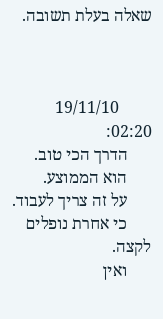שאלה בעלת תשובה.



        19/11/10 02:20:
      הדרך הכי טוב.
      הוא הממוצע.
      על זה צריך לעבוד.
      כי אחרת נופלים לקצה.
      ואין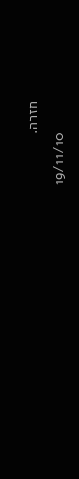חזרה.
        19/11/10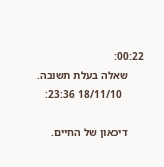00:22:
      שאלה בעלת תשובה.
        18/11/10 23:36:

      דיכאון של החיים.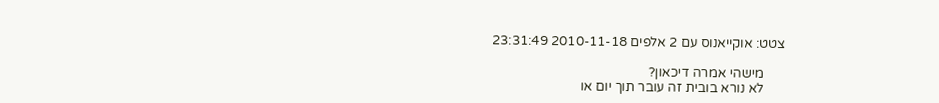צטט: אוקייאנוס עם 2 אלפים 2010-11-18 23:31:49

      מישהי אמרה דיכאון?
      לא נורא בובית זה עובר תוך יום או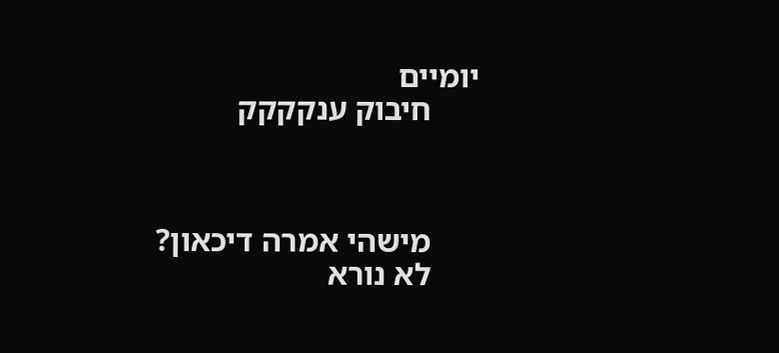יומיים
      חיבוק ענקקקק



      מישהי אמרה דיכאון?
      לא נורא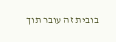בובית זה עובר תוך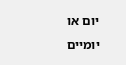יום או יומיים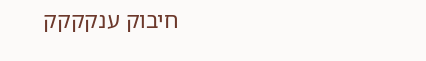חיבוק ענקקקק